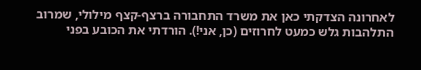לאחרונה הצדקתי כאן את משרד התחבורה ברצף-קצף מילולי, שמרוב התלהבות גלש כמעט לחרוזים (כן, אני!). הורדתי את הכובע בפני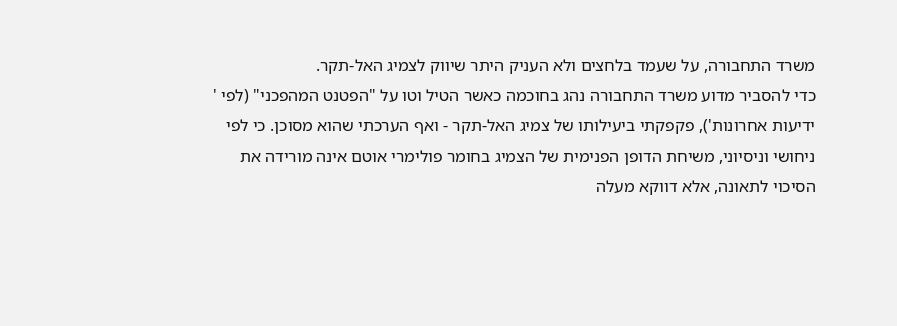משרד התחבורה, על שעמד בלחצים ולא העניק היתר שיווק לצמיג האל-תקר.
כדי להסביר מדוע משרד התחבורה נהג בחוכמה כאשר הטיל וטו על "הפטנט המהפכני" (לפי '
ידיעות אחרונות'), פקפקתי ביעילותו של צמיג האל-תקר - ואף הערכתי שהוא מסוכן. כי לפי ניחושי וניסיוני, משיחת הדופן הפנימית של הצמיג בחומר פולימרי אוטם אינה מורידה את הסיכוי לתאונה, אלא דווקא מעלה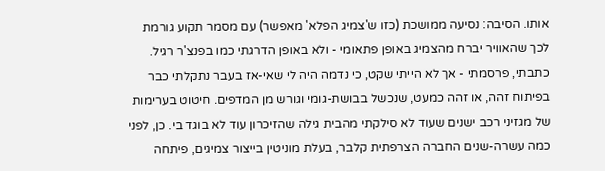אותו. הסיבה: נסיעה ממושכת (כזו ש'צמיג הפלא' מאפשר) עם מסמר תקוע גורמת לכך שהאוויר יברח מהצמיג באופן פתאומי - ולא באופן הדרגתי כמו בפנצ'ר רגיל.
כתבתי, פרסמתי - אך לא הייתי שקט, כי נדמה היה לי שאי-אז בעבר נתקלתי כבר בפיתוח זהה, או זהה כמעט, שנכשל בבושת-גומי וגורש מן המדפים. חיטוט בערימות של מגזיני רכב ישנים שעוד לא סילקתי מהבית גילה שהזיכרון עוד לא בוגד בי. כן, לפני כמה עשרה-שנים החברה הצרפתית קלבר, בעלת מוניטין בייצור צמיגים, פיתחה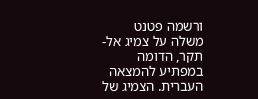ורשמה פטנט משלה על צמיג אל-תקר, הדומה במפתיע להמצאה העברית. הצמיג של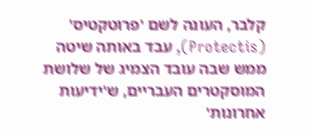קלבר, העונה לשם 'פרוטקטיס' (Protectis), עבד באותה שיטה ממש שבה עובד הצמיג של שלושת המוסקטרים העבריים, ש'ידיעות אחרונות'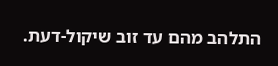התלהב מהם עד זוב שיקול-דעת.